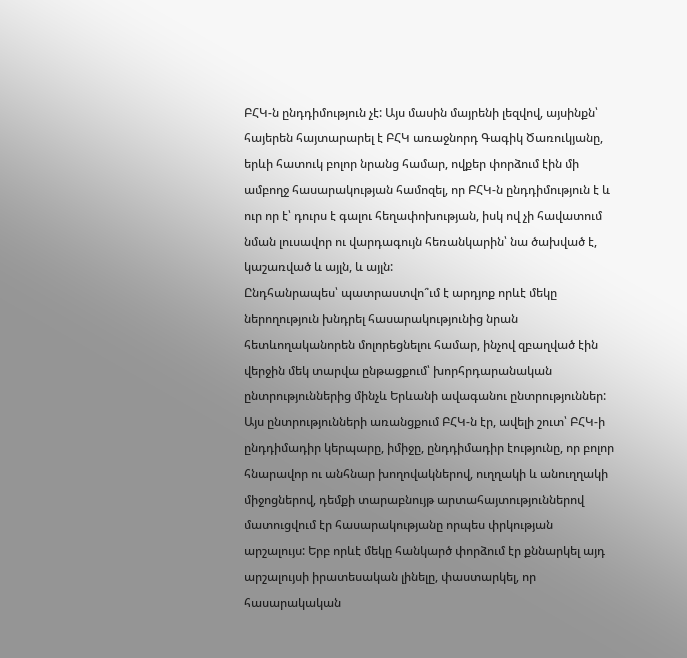ԲՀԿ-ն ընդդիմություն չէ: Այս մասին մայրենի լեզվով, այսինքն՝ հայերեն հայտարարել է ԲՀԿ առաջնորդ Գագիկ Ծառուկյանը, երևի հատուկ բոլոր նրանց համար, ովքեր փորձում էին մի ամբողջ հասարակության համոզել, որ ԲՀԿ-ն ընդդիմություն է և ուր որ է՝ դուրս է գալու հեղափոխության, իսկ ով չի հավատում նման լուսավոր ու վարդագույն հեռանկարին՝ նա ծախված է, կաշառված և այլն, և այլն:
Ընդհանրապես՝ պատրաստվո՞ւմ է արդյոք որևէ մեկը ներողություն խնդրել հասարակությունից նրան հետևողականորեն մոլորեցնելու համար, ինչով զբաղված էին վերջին մեկ տարվա ընթացքում՝ խորհրդարանական ընտրություններից մինչև Երևանի ավագանու ընտրություններ: Այս ընտրությունների առանցքում ԲՀԿ-ն էր, ավելի շուտ՝ ԲՀԿ-ի ընդդիմադիր կերպարը, իմիջը, ընդդիմադիր էությունը, որ բոլոր հնարավոր ու անհնար խողովակներով, ուղղակի և անուղղակի միջոցներով, դեմքի տարաբնույթ արտահայտություններով մատուցվում էր հասարակությանը որպես փրկության արշալույս: Երբ որևէ մեկը հանկարծ փորձում էր քննարկել այդ արշալույսի իրատեսական լինելը, փաստարկել, որ հասարակական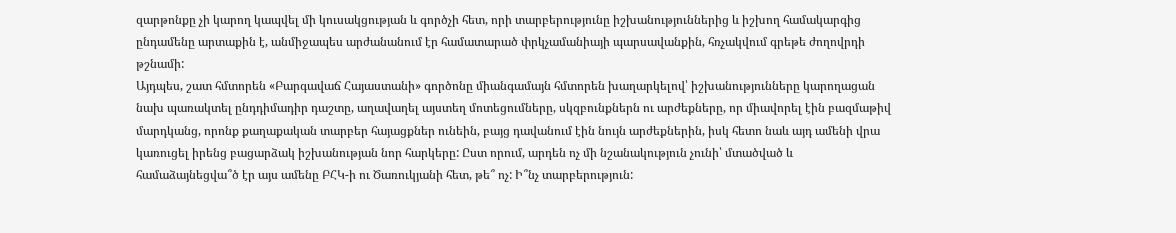զարթոնքը չի կարող կապվել մի կուսակցության և գործչի հետ, որի տարբերությունը իշխանություններից և իշխող համակարգից ընդամենը արտաքին է, անմիջապես արժանանում էր համատարած փրկչամանիայի պարսավանքին, հռչակվում գրեթե ժողովրդի թշնամի:
Այդպես, շատ հմտորեն «Բարգավաճ Հայաստանի» գործոնը միանգամայն հմտորեն խաղարկելով՝ իշխանությունները կարողացան նախ պառակտել ընդդիմադիր դաշտը, աղավաղել այստեղ մոտեցումները, սկզբունքներն ու արժեքները, որ միավորել էին բազմաթիվ մարդկանց, որոնք քաղաքական տարբեր հայացքներ ունեին, բայց դավանում էին նույն արժեքներին, իսկ հետո նաև այդ ամենի վրա կառուցել իրենց բացարձակ իշխանության նոր հարկերը: Ըստ որում, արդեն ոչ մի նշանակություն չունի՝ մտածված և համաձայնեցվա՞ծ էր այս ամենը ԲՀԿ-ի ու Ծառուկյանի հետ, թե՞ ոչ: Ի՞նչ տարբերություն: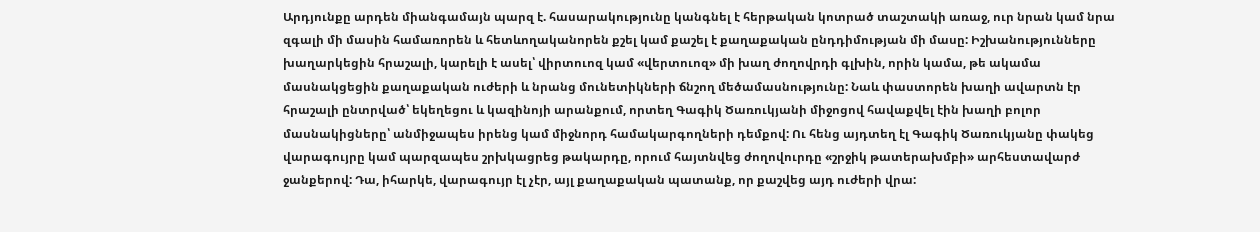Արդյունքը արդեն միանգամայն պարզ է. հասարակությունը կանգնել է հերթական կոտրած տաշտակի առաջ, ուր նրան կամ նրա զգալի մի մասին համառորեն և հետևողականորեն քշել կամ քաշել է քաղաքական ընդդիմության մի մասը: Իշխանությունները խաղարկեցին հրաշալի, կարելի է ասել՝ վիրտուոզ կամ «վերտուոզ» մի խաղ ժողովրդի գլխին, որին կամա, թե ակամա մասնակցեցին քաղաքական ուժերի և նրանց մունետիկների ճնշող մեծամասնությունը: Նաև փաստորեն խաղի ավարտն էր հրաշալի ընտրված՝ եկեղեցու և կազինոյի արանքում, որտեղ Գագիկ Ծառուկյանի միջոցով հավաքվել էին խաղի բոլոր մասնակիցները՝ անմիջապես իրենց կամ միջնորդ համակարգողների դեմքով: Ու հենց այդտեղ էլ Գագիկ Ծառուկյանը փակեց վարագույրը կամ պարզապես շրխկացրեց թակարդը, որում հայտնվեց ժողովուրդը «շրջիկ թատերախմբի» արհեստավարժ ջանքերով: Դա, իհարկե, վարագույր էլ չէր, այլ քաղաքական պատանք, որ քաշվեց այդ ուժերի վրա: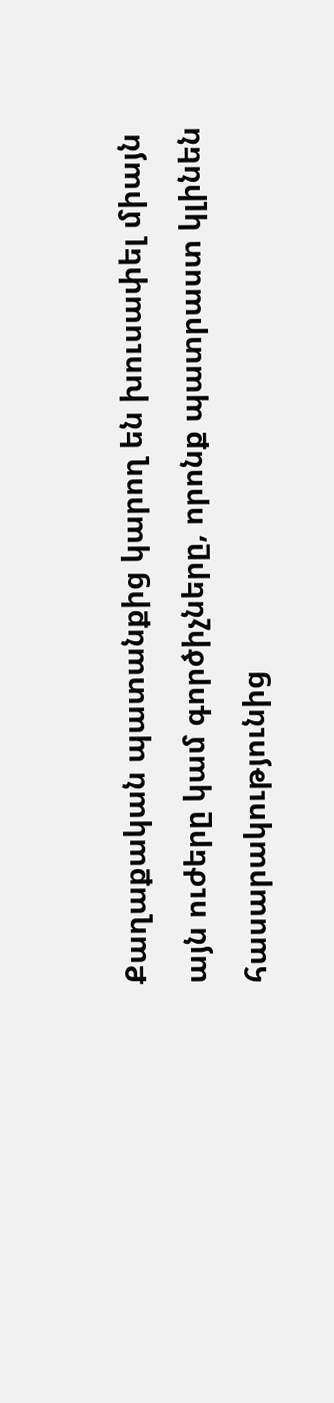Քաղաքական պատանքից կարող են խուսափել միայն այն ուժերը կամ գործիչները, որոնք պատրաստ կլինեն հասարակությունից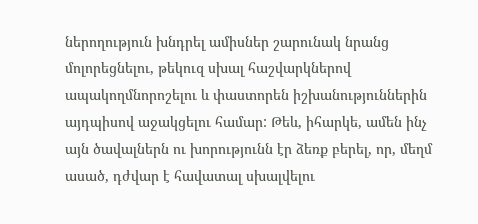ներողություն խնդրել ամիսներ շարունակ նրանց մոլորեցնելու, թեկուզ սխալ հաշվարկներով ապակողմնորոշելու և փաստորեն իշխանություններին այդպիսով աջակցելու համար: Թեև, իհարկե, ամեն ինչ այն ծավալներն ու խորությունն էր ձեռք բերել, որ, մեղմ ասած, դժվար է հավատալ սխալվելու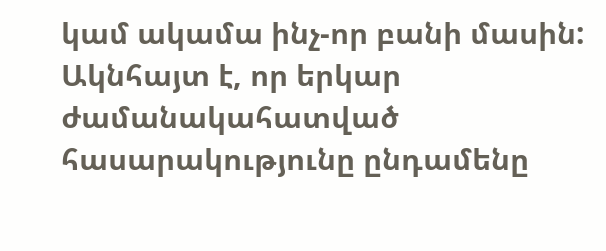կամ ակամա ինչ-որ բանի մասին: Ակնհայտ է, որ երկար ժամանակահատված հասարակությունը ընդամենը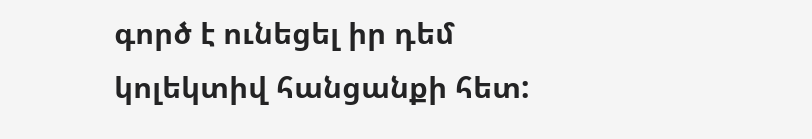գործ է ունեցել իր դեմ կոլեկտիվ հանցանքի հետ: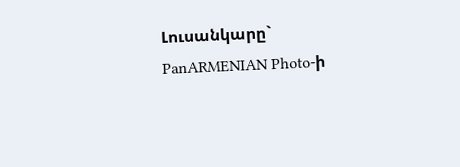Լուսանկարը` PanARMENIAN Photo-ի